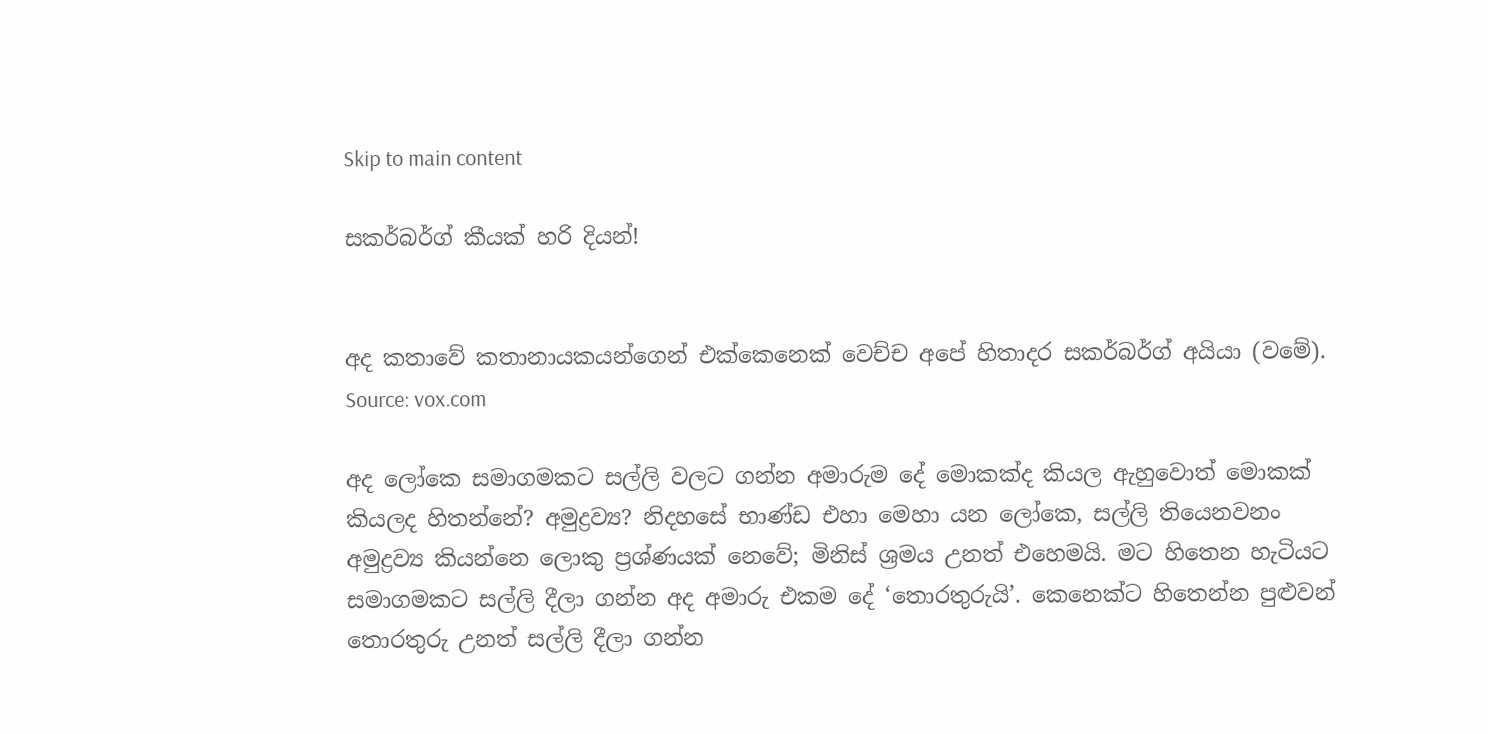Skip to main content

සකර්බර්ග් කීයක් හරි දියන්!


අද කතාවේ කතානායකයන්ගෙන් එක්කෙනෙක් වෙච්ච අපේ හිතාදර සකර්බර්ග් අයියා (වමේ). Source: vox.com

අද ලෝකෙ සමාගමකට සල්ලි වලට ගන්න අමාරුම දේ මොකක්ද කියල ඇහුවොත් මොකක් කියලද හිතන්නේ? අමුද්‍රව්‍ය? නිදහසේ භාණ්ඩ එහා මෙහා යන ලෝකෙ, සල්ලි තියෙනවනං අමුද්‍රව්‍ය කියන්නෙ ලොකු ප්‍රශ්ණයක් නෙවේ; මිනිස් ශ්‍රමය උනත් එහෙමයි. මට හිතෙන හැටියට සමාගමකට සල්ලි දීලා ගන්න අද අමාරු එකම දේ ‘තොරතුරුයි’. කෙනෙක්ට හිතෙන්න පුළුවන් තොරතුරු උනත් සල්ලි දීලා ගන්න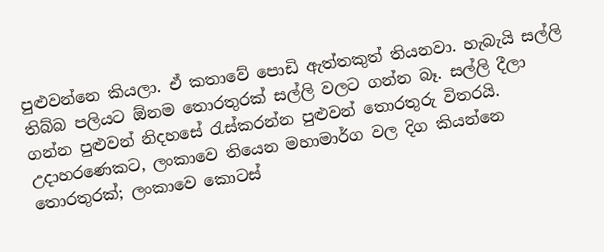පුළුවන්නෙ කියලා. ඒ කතාවේ පොඩි ඇත්තකුත් තියනවා. හැබැයි සල්ලි තිබ්බ පලියට ඕනම තොරතුරක් සල්ලි වලට ගන්න බෑ. සල්ලි දීලා ගන්න පුළුවන් නිදහසේ රැස්කරන්න පුළුවන් තොරතුරු විතරයි. උදාහරණෙකට, ලංකාවෙ තියෙන මහාමාර්ග වල දිග කියන්නෙ තොරතුරක්; ලංකාවෙ කොටස්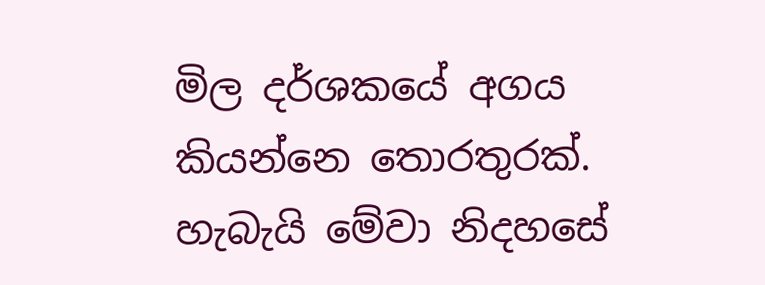මිල දර්ශකයේ අගය කියන්නෙ තොරතුරක්. හැබැයි මේවා නිදහසේ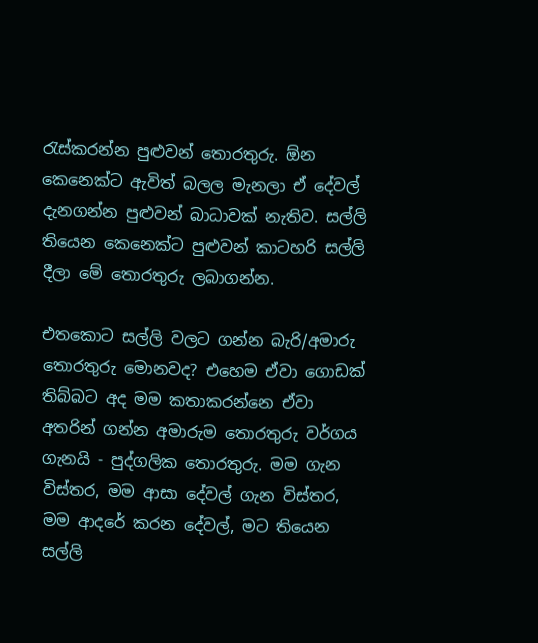රැස්කරන්න පුළුවන් තොරතුරු. ඕන කෙනෙක්ට ඇවිත් බලල මැනලා ඒ දේවල් දැනගන්න පුළුවන් බාධාවක් නැතිව. සල්ලි තියෙන කෙනෙක්ට පුළුවන් කාටහරි සල්ලි දීලා මේ තොරතුරු ලබාගන්න.

එතකොට සල්ලි වලට ගන්න බැරි/අමාරු තොරතුරු මොනවද? එහෙම ඒවා ගොඩක් තිබ්බට අද මම කතාකරන්නෙ ඒවා අතරින් ගන්න අමාරුම තොරතුරු වර්ගය ගැනයි - පුද්ගලික තොරතුරු. මම ගැන විස්තර, මම ආසා දේවල් ගැන විස්තර, මම ආදරේ කරන දේවල්, මට තියෙන සල්ලි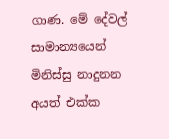ගාණ. මේ දේවල් සාමාන්‍යයෙන් මිනිස්සු නාදුනන අයත් එක්ක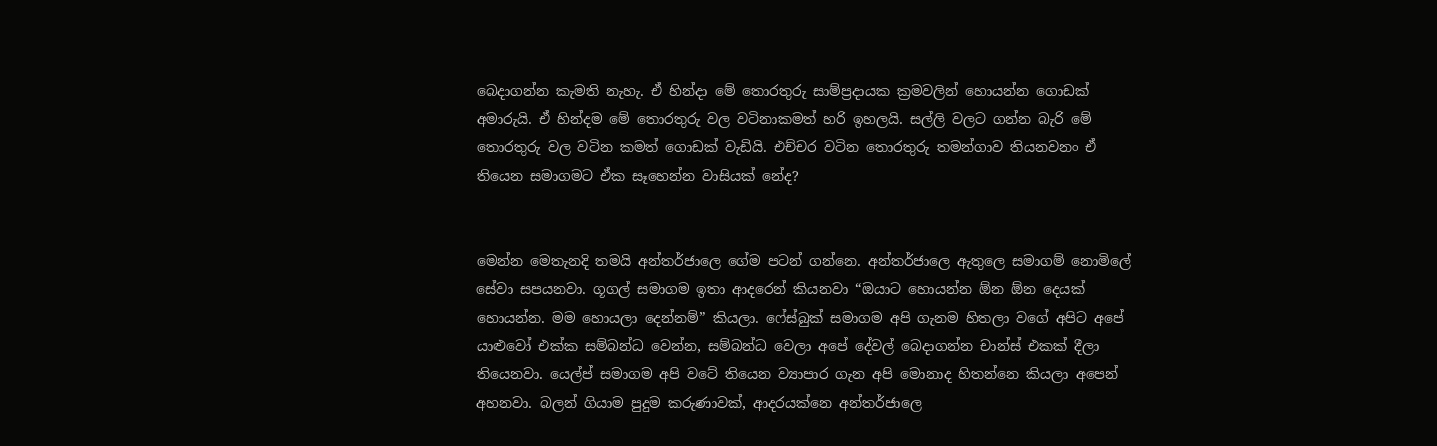බෙදාගන්න කැමති නැහැ. ඒ හින්දා මේ තොරතුරු සාම්ප්‍රදායක ක්‍රමවලින් හොයන්න ගොඩක් අමාරුයි. ඒ හින්දම මේ තොරතුරු වල වටිනාකමත් හරි ඉහලයි. සල්ලි වලට ගන්න බැරි මේ තොරතුරු වල වටින කමත් ගොඩක් වැඩියි. එච්චර වටින තොරතුරු තමන්ගාව තියනවනං ඒ තියෙන සමාගමට ඒක සෑහෙන්න වාසියක් නේද?


මෙන්න මෙතැනදි තමයි අන්තර්ජාලෙ ගේම පටන් ගන්නෙ. අන්තර්ජාලෙ ඇතුලෙ සමාගම් නොමිලේ සේවා සපයනවා. ගූගල් සමාගම ඉතා ආදරෙන් කියනවා “ඔයාට හොයන්න ඕන ඕන දෙයක් හොයන්න. මම හොයලා දෙන්නම්” කියලා. ෆේස්බුක් සමාගම අපි ගැනම හිතලා වගේ අපිට අපේ යාළුවෝ එක්ක සම්බන්ධ වෙන්න, සම්බන්ධ වෙලා අපේ දේවල් බෙදාගන්න චාන්ස් එකක් දීලා තියෙනවා. යෙල්ප් සමාගම අපි වටේ තියෙන ව්‍යාපාර ගැන අපි මොනාද හිතන්නෙ කියලා අපෙන් අහනවා. බලන් ගියාම පුදුම කරුණාවක්, ආදරයක්නෙ අන්තර්ජාලෙ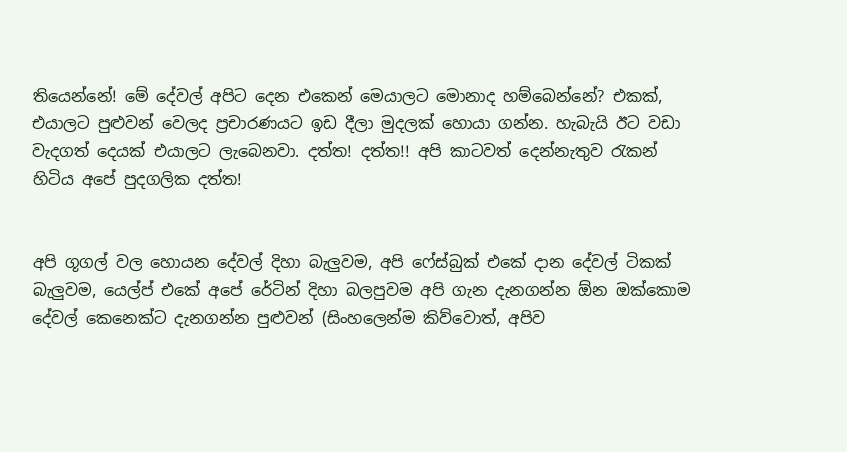තියෙන්නේ! මේ දේවල් අපිට දෙන එකෙන් මෙයාලට මොනාද හම්බෙන්නේ? එකක්, එයාලට පුළුවන් වෙලද ප්‍රචාරණයට ඉඩ දීලා මුදලක් හොයා ගන්න. හැබැයි ඊට වඩා වැදගත් දෙයක් එයාලට ලැබෙනවා. දත්ත! දත්ත!! අපි කාටවත් දෙන්නැතුව රැකන් හිටිය අපේ පුදගලික දත්ත!


අපි ගූගල් වල හොයන දේවල් දිහා බැලුවම, අපි ෆේස්බුක් එකේ දාන දේවල් ටිකක් බැලුවම, යෙල්ප් එකේ අපේ රේටින් දිහා බලපුවම අපි ගැන දැනගන්න ඕන ඔක්කොම දේවල් කෙනෙක්ට දැනගන්න පුළුවන් (සිංහලෙන්ම කිව්වොත්, අපිව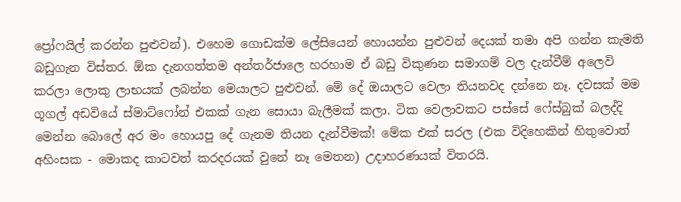ප්‍රෝෆයිල් කරන්න පුළුවන්). එහෙම ගොඩක්ම ලේසියෙන් හොයන්න පුළුවන් දෙයක් තමා අපි ගන්න කැමති බඩුගැන විස්තර. ඕක දැනගත්තම අන්තර්ජාලෙ හරහාම ඒ බඩු විකුණන සමාගම් වල දැන්වීම් අලෙවි කරලා ලොකු ලාභයක් ලබන්න මෙයාලට පුළුවන්. මේ දේ ඔයාලට වෙලා තියනවද දන්නෙ නෑ. දවසක් මම ගූගල් අඩවියේ ස්මාට්ෆෝන් එකක් ගැන සොයා බැලීමක් කලා. ටික වෙලාවකට පස්සේ ෆේස්බුක් බලද්දි මෙන්න බොලේ අර මං හොයපු දේ ගැනම තියන දැන්වීමක්! මේක එක් සරල (එක විදිහෙකින් හිතුවොත් අහිංසක - මොකද කාටවත් කරදරයක් වුනේ නෑ මෙතන) උදාහරණයක් විතරයි.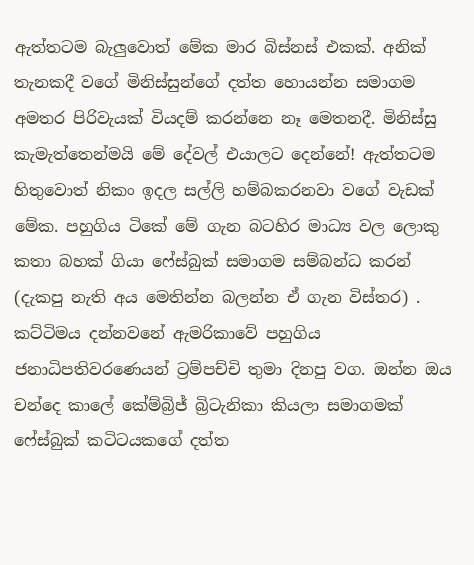ඇත්තටම බැලුවොත් මේක මාර බිස්නස් එකක්. අනික් තැනකදී වගේ මිනිස්සුන්ගේ දත්ත හොයන්න සමාගම අමතර පිරිවැයක් වියදම් කරන්නෙ නෑ මෙතනදී. මිනිස්සු කැමැත්තෙන්මයි මේ දේවල් එයාලට දෙන්නේ! ඇත්තටම හිතුවොත් නිකං ඉදල සල්ලි හම්බකරනවා වගේ වැඩක් මේක. පහුගිය ටිකේ මේ ගැන බටහිර මාධ්‍ය වල ලොකු කතා බහක් ගියා ෆේස්බුක් සමාගම සම්බන්ධ කරන් (දැකපු නැති අය මෙතින්න බලන්න ඒ ගැන විස්තර) . කට්ටිමය දන්නවනේ ඇමරිකාවේ පහුගිය ජනාධිපතිවරණෙයන් ට්‍රම්පච්චි තුමා දිනපු වග. ඔන්න ඔය චන්දෙ කාලේ කේම්බ්‍රිජ් බ්‍රිටැනිකා කියලා සමාගමක් ෆේස්බුක් කටිටයකගේ දත්ත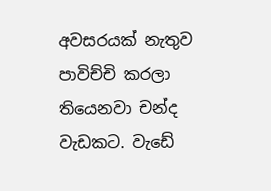අවසරයක් නැතුව පාවිච්චි කරලා තියෙනවා චන්ද වැඩකට. වැඩේ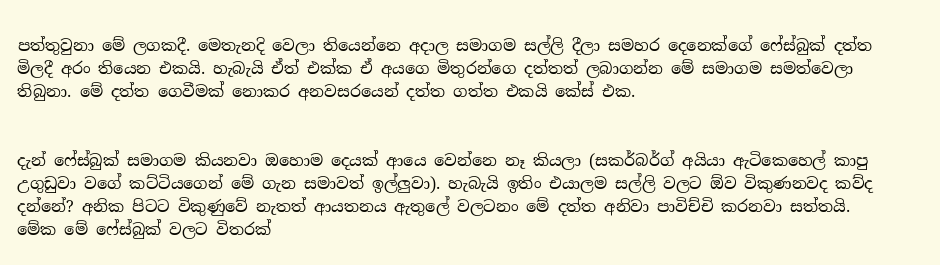පත්තුවුනා මේ ලගකදී. මෙතැනදි වෙලා තියෙන්නෙ අදාල සමාගම සල්ලි දීලා සමහර දෙනෙක්ගේ ෆේස්බුක් දත්ත මිලදී අරං තියෙන එකයි. හැබැයි ඒත් එක්ක ඒ අයගෙ මිතුරන්ගෙ දත්තත් ලබාගන්න මේ සමාගම සමත්වෙලා තිබුනා. මේ දත්ත ගෙවීමක් නොකර අනවසරයෙන් දත්ත ගත්ත එකයි කේස් එක.


දැන් ෆේස්බුක් සමාගම කියනවා ඔහොම දෙයක් ආයෙ වෙන්නෙ නෑ කියලා (සකර්බර්ග් අයියා ඇටිකෙහෙල් කාපු උගුඩුවා වගේ කට්ටියගෙන් මේ ගැන සමාවත් ඉල්ලුවා). හැබැයි ඉතිං එයාලම සල්ලි වලට ඕව විකුණනවද කව්ද දන්නේ? අනික පිටට විකුණුවේ නැතත් ආයතනය ඇතුලේ වලටනං මේ දත්ත අනිවා පාවිච්චි කරනවා සත්තයි. මේක මේ ෆේස්බුක් වලට විතරක්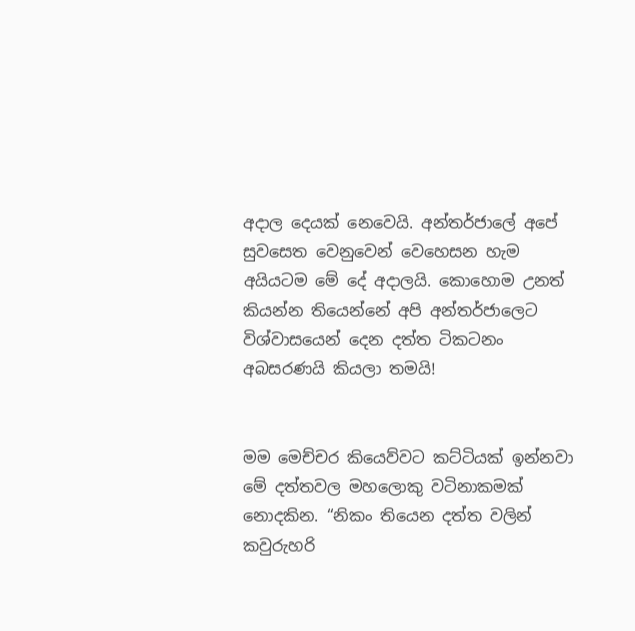අදාල දෙයක් නෙවෙයි. අන්තර්ජාලේ අපේ සුවසෙත වෙනුවෙන් වෙහෙසන හැම අයියටම මේ දේ අදාලයි. කොහොම උනත් කියන්න තියෙන්නේ අපි අන්තර්ජාලෙට විශ්වාසයෙන් දෙන දත්ත ටිකටනං අබසරණයි කියලා තමයි!


මම මෙච්චර කියෙව්වට කට්ටියක් ඉන්නවා මේ දත්තවල මහලොකු වටිනාකමක් නොදකින. “නිකං තියෙන දත්ත වලින් කවුරුහරි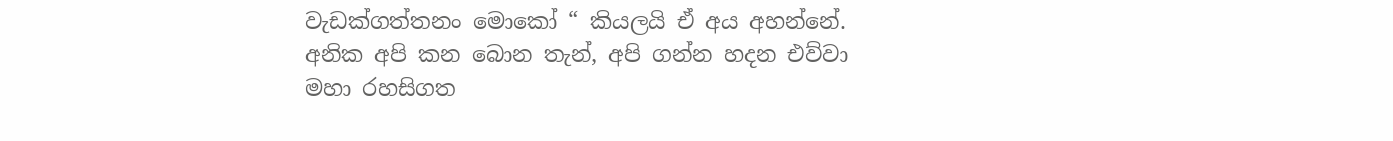වැඩක්ගත්තනං මොකෝ “ කියලයි ඒ අය අහන්නේ. අනික අපි කන බොන තැන්, අපි ගන්න හදන එව්වා මහා රහසිගත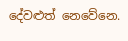දේවළුත් නෙවේනෙ.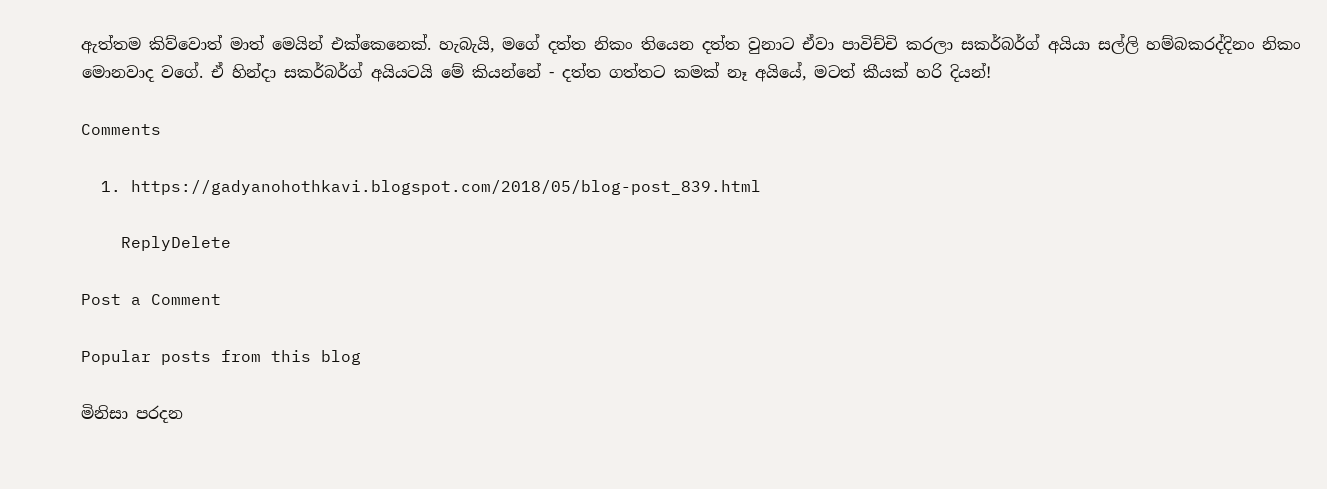ඇත්තම කිව්වොත් මාත් මෙයින් එක්කෙනෙක්. හැබැයි, මගේ දත්ත නිකං තියෙන දත්ත වුනාට ඒවා පාවිච්චි කරලා සකර්බර්ග් අයියා සල්ලි හම්බකරද්දිනං නිකං මොනවාද වගේ. ඒ හින්දා සකර්බර්ග් අයියටයි මේ කියන්නේ - දත්ත ගත්තට කමක් නෑ අයියේ, මටත් කීයක් හරි දියන්!

Comments

  1. https://gadyanohothkavi.blogspot.com/2018/05/blog-post_839.html

    ReplyDelete

Post a Comment

Popular posts from this blog

මිනිසා පරදන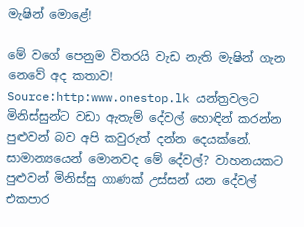මැෂින් මොළේ!

මේ වගේ පෙනුම විතරයි වැඩ නැති මැෂින් ගැන නෙවේ අද කතාව! Source:http:www.onestop.lk යන්ත්‍රවලට මිනිස්සුන්ට වඩා ඇතැම් දේවල් හොඳින් කරන්න පුළුවන් බව අපි කවුරුත් දන්න දෙයක්නේ. සාමාන්‍යයෙන් මොනවද මේ දේවල්? වාහනයකට පුළුවන් මිනිස්සු ගාණක් උස්සන් යන දේවල් එකපාර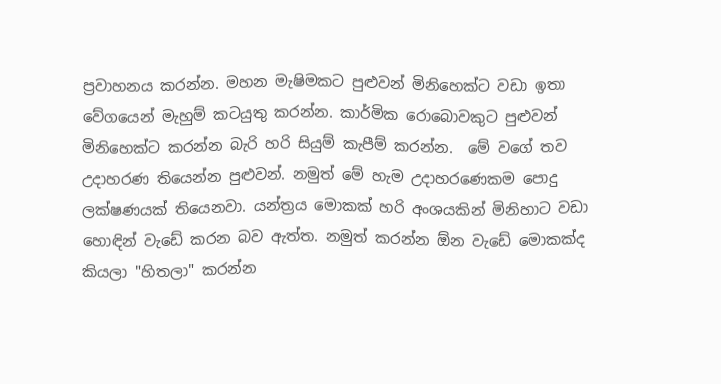ප්‍රවාහනය කරන්න. මහන මැෂිමකට පුළුවන් මිනිහෙක්ට වඩා ඉතා වේගයෙන් මැහුම් කටයුතු කරන්න. කාර්මික රොබොවකුට පුළුවන් මිනිහෙක්ට කරන්න බැරි හරි සියුම් කැපීම් කරන්න.  මේ වගේ තව උදාහරණ තියෙන්න පුළුවන්. නමුත් මේ හැම උදාහරණෙකම පොදු ලක්ෂණයක් තියෙනවා. යන්ත්‍රය මොකක් හරි අංශයකින් මිනිහාට වඩා හොඳින් වැඩේ කරන බව ඇත්ත. නමුත් කරන්න ඕන වැඩේ මොකක්ද කියලා "හිතලා" කරන්න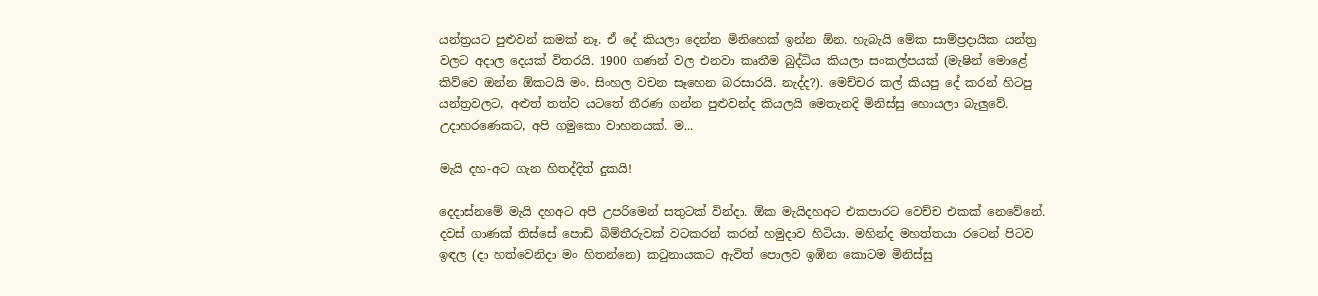යන්ත්‍රයට පුළුවන් කමක් නෑ. ඒ දේ කියලා දෙන්න මිනිහෙක් ඉන්න ඕන. හැබැයි මේක සාම්ප්‍රදායික යන්ත්‍ර වලට අදාල දෙයක් විතරයි. 1900 ගණන් වල එනවා කෘතීම බුද්ධිය කියලා සංකල්පයක් (මැෂින් මොළේ කිව්වෙ ඔන්න ඕකටයි මං. සිංහල වචන සෑහෙන බරසාරයි. නැද්ද?). මෙච්චර කල් කියපු දේ කරන් හිටපු යන්ත්‍රවලට, අළුත් තත්ව යටතේ තීරණ ගන්න පුළුවන්ද කියලයි මෙතැනදි මිනිස්සු හොයලා බැලුවේ. උදාහරණෙකට, අපි ගමුකො වාහනයක්. ම...

මැයි දහ-අට ගැන හිතද්දිත් දුකයි!

දෙදාස්නමේ මැයි දහඅට අපි උපරිමෙන් සතුටක් වින්දා. ඕක මැයිදහඅට එකපාරට වෙච්ච එකක් නෙවේනේ. දවස් ගාණක් තිස්සේ පොඩි බිම්තීරුවක් වටකරන් කරන් හමුදාව හිටියා. මහින්ද මහත්තයා රටෙන් පිටව ඉඳල (දා හත්වෙනිදා මං හිතන්නෙ) කටුනායකට ඇවිත් පොලව ඉඹින කොටම මිනිස්සු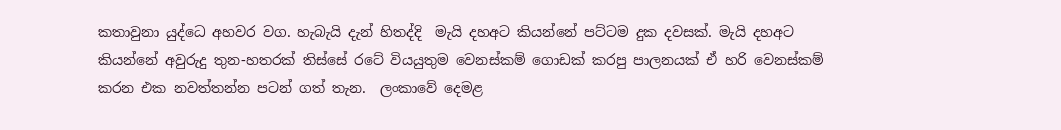කතාවුනා යුද්ධෙ අහවර වග. හැබැයි දැන් හිතද්දි  මැයි දහඅට කියන්නේ පට්ටම දුක දවසක්. මැයි දහඅට කියන්නේ අවුරුදු තුන-හතරක් තිස්සේ රටේ වියයුතුම වෙනස්කම් ගොඩක් කරපු පාලනයක් ඒ හරි වෙනස්කම් කරන එක නවත්තන්න පටන් ගත් තැන.  ලංකාවේ දෙමළ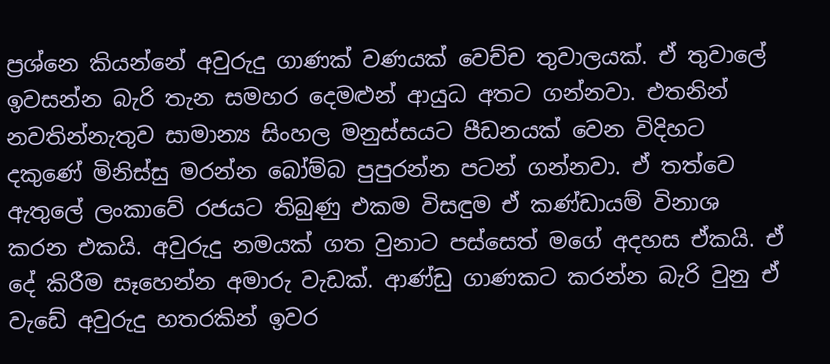ප්‍රශ්නෙ කියන්නේ අවුරුදු ගාණක් වණයක් වෙච්ච තුවාලයක්. ඒ තුවාලේ ඉවසන්න බැරි තැන සමහර දෙමළුන් ආයුධ අතට ගන්නවා. එතනින් නවතින්නැතුව සාමාන්‍ය සිංහල මනුස්සයට පීඩනයක් වෙන විදිහට දකුණේ මිනිස්සු මරන්න බෝම්බ පුපුරන්න පටන් ගන්නවා. ඒ තත්වෙ ඇතුලේ ලංකාවේ රජයට තිබුණු එකම විසඳුම ඒ කණ්ඩායම් විනාශ කරන එකයි. අවුරුදු නමයක් ගත වුනාට පස්සෙත් මගේ අදහස ඒකයි. ඒ දේ කිරීම සෑහෙන්න අමාරු වැඩක්. ආණ්ඩු ගාණකට කරන්න බැරි වුනු ඒ වැඩේ අවුරුදු හතරකින් ඉවර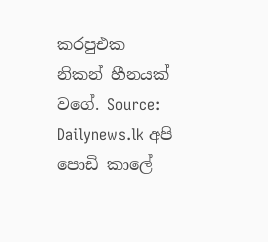කරපුඑක නිකන් හීනයක් වගේ. Source: Dailynews.lk අපි පොඩි කාලේ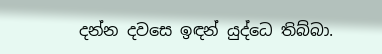දන්න දවසෙ ඉඳන් යුද්ධෙ තිබ්බා.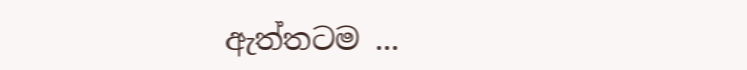ඇත්තටම ...